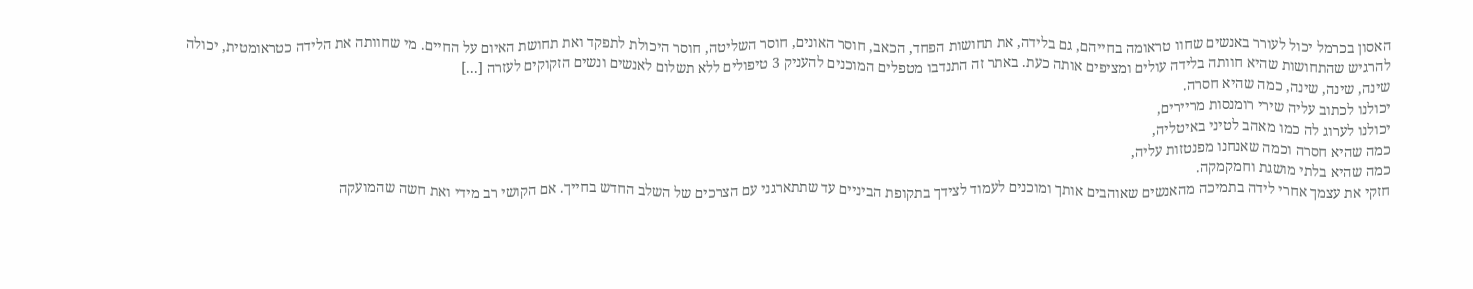האסון בכרמל יכול לעורר באנשים שחוו טראומה בחייהם, גם בלידה, את תחושות הפחד, הכאב, חוסר האונים, חוסר השליטה, חוסר היכולת לתפקד ואת תחושת האיום על החיים. מי שחוותה את הלידה כטראומטית, יכולה להרגיש שהתחושות שהיא חוותה בלידה עולים ומציפים אותה כעת. באתר זה התנדבו מטפלים המוכנים להעניק 3 טיפולים ללא תשלום לאנשים ונשים הזקוקים לעזרה [...]
שינה, שינה, שינה, כמה שהיא חסרה.
יכולנו לכתוב עליה שירי רומנסות מריירים,
יכולנו לערוג לה כמו מאהב לטיני באיטליה,
כמה שהיא חסרה וכמה שאנחנו מפנטזות עליה,
כמה שהיא בלתי מושגת וחמקמקה.
חזקי את עצמך אחרי לידה בתמיכה מהאנשים שאוהבים אותך ומוכנים לעמוד לצידך בתקופת הביניים עד שתתארגני עם הצרכים של השלב החדש בחייך. אם הקושי רב מידי ואת חשה שהמועקה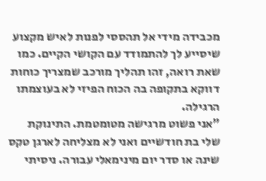מכבידה מידי אל תהססי לפנות לאיש מקצוע שיסייע לך להתמודד עם הקושי הקיים. כמו שאת רואה, זהו תהליך מורכב שמצריך כוחות דווקא בתקופה בה הכוח הפיזי לא בעוצמתו הרגילה.
"אני פשוט מרגישה מטומטמת. התינוקת שלי בת חודשיים ואני לא מצליחה לארגן טקס שינה או סדר יום מינימאלי עבורה. ניסיתי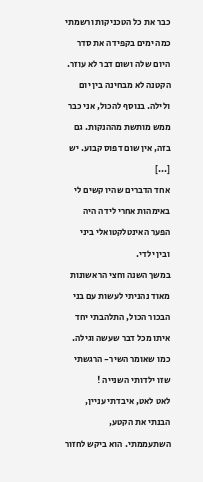כבר את כל הטכניקות ורשמתי כמה ימים בקפידה את סדר היום שלה ושום דבר לא עוזר. הקטנה לא מבחינה בין יום ולילה. בנוסף להכול, אני כבר ממש מותשת מההנקות. גם בזה, אין שום דפוס קבוע. יש [...]
אחד הדברים שהיו קשים לי באימהות אחרי לידה היה הפער האינטלקטואלי ביני ובין ילדי.
במשך השנה וחצי הראשונות מאוד נהניתי לעשות עם בני הבכור הכול, התלהבתי יחד איתו מכל דבר שעשה וגילה. כמו שאומר השיר- הרגשתי שזו ילדותי השנייה !
לאט לאט, איבדתי עניין, הבנתי את הקטע, השתעממתי. הוא ביקש לחזור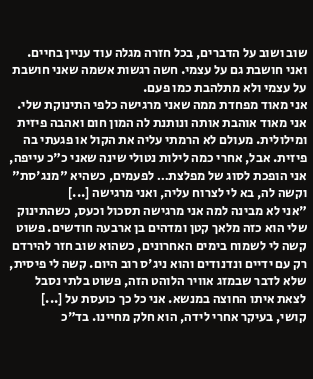שוב ושוב על הדברים, בכל חזרה מגלה עוד עניין בחיים. ואני חושבת גם על עצמי. חשה רגשות אשמה שאני חושבת על עצמי ולא מתלהבת כמו פעם.
אני מאוד מפחדת ממה שאני מרגישה כלפי התינוקת שלי. אני מאוד אוהבת אותה ונותנת לה המון חום ואהבה פיזית ומילולית. מעולם לא הרמתי עליה את הקול או פגעתי בה פיזית. אבל, אחרי כמה לילות נטולי שינה שאני כ"כ עייפה, אני הופכת לסוג של מפלצת… לפעמים, כשהיא "מנג'סת" וקשה לה, בא לי לצרוח עליה, ואני מרגישה [...]
"אני לא מבינה למה אני מרגישה תסכול וכעס, כשהתינוק שלי הוא כזה מלאך קטן ומדהים בן ארבעה חודשים. פשוט קשה לי לשמוח בימים האחרונים, כשהוא שוב חזר להירדם רק עם ידיים ונדנודים והוא ניג'ס רוב היום. קשה לי פיסית, שלא לדבר שבמזג אוויר הלוהט הזה, פשוט בלתי נסבל לצאת איתו החוצה במנשא. אני כל כך כועסת על [...]
קושי, בעיקר אחרי לידה, הוא חלק מחיינו. בד"כ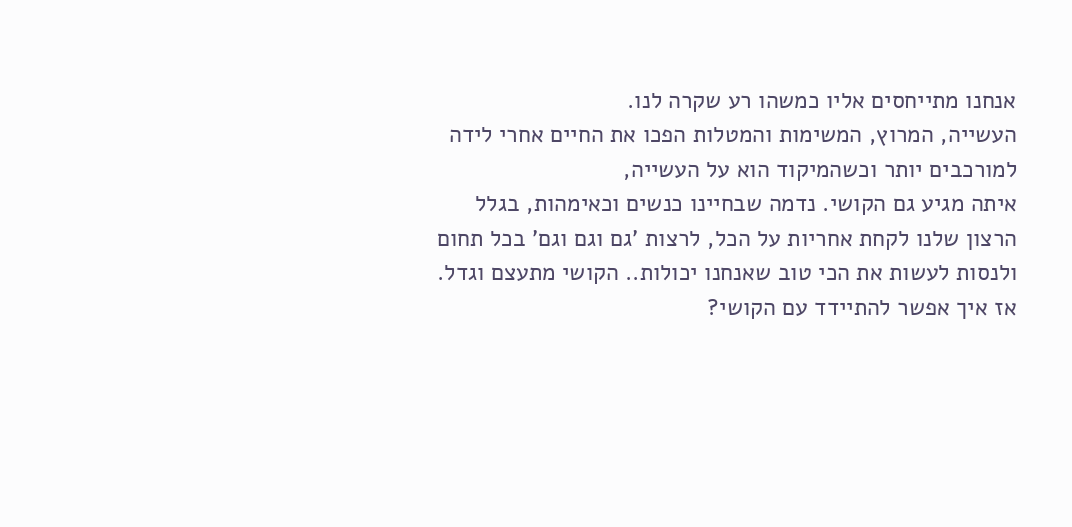אנחנו מתייחסים אליו כמשהו רע שקרה לנו.
העשייה, המרוץ, המשימות והמטלות הפכו את החיים אחרי לידה למורכבים יותר וכשהמיקוד הוא על העשייה,
איתה מגיע גם הקושי. נדמה שבחיינו כנשים וכאימהות, בגלל הרצון שלנו לקחת אחריות על הכל, לרצות 'גם וגם וגם' בכל תחום ולנסות לעשות את הכי טוב שאנחנו יכולות.. הקושי מתעצם וגדל.
אז איך אפשר להתיידד עם הקושי?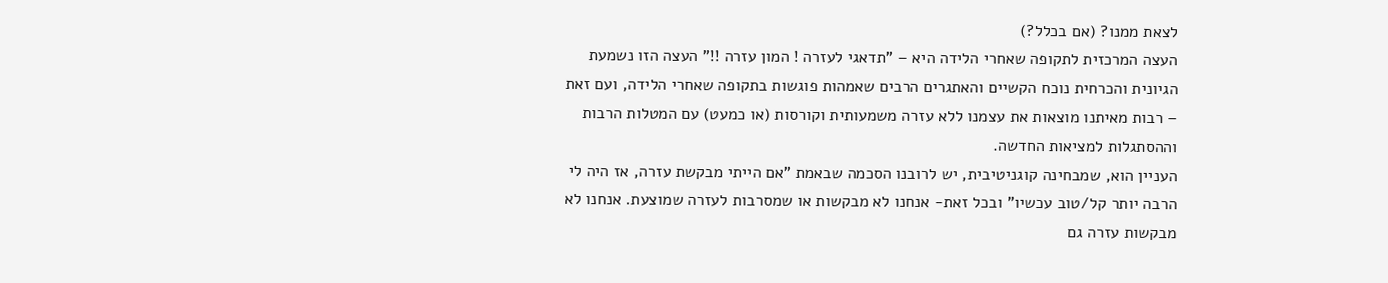לצאת ממנו? (אם בכלל?)
העצה המרכזית לתקופה שאחרי הלידה היא – "תדאגי לעזרה ! המון עזרה !!" העצה הזו נשמעת הגיונית והכרחית נוכח הקשיים והאתגרים הרבים שאמהות פוגשות בתקופה שאחרי הלידה, ועם זאת – רבות מאיתנו מוצאות את עצמנו ללא עזרה משמעותית וקורסות (או כמעט) עם המטלות הרבות וההסתגלות למציאות החדשה.
העניין הוא, שמבחינה קוגניטיבית, יש לרובנו הסכמה שבאמת "אם הייתי מבקשת עזרה, אז היה לי הרבה יותר קל/טוב עכשיו" ובכל זאת- אנחנו לא מבקשות או שמסרבות לעזרה שמוצעת. אנחנו לא מבקשות עזרה גם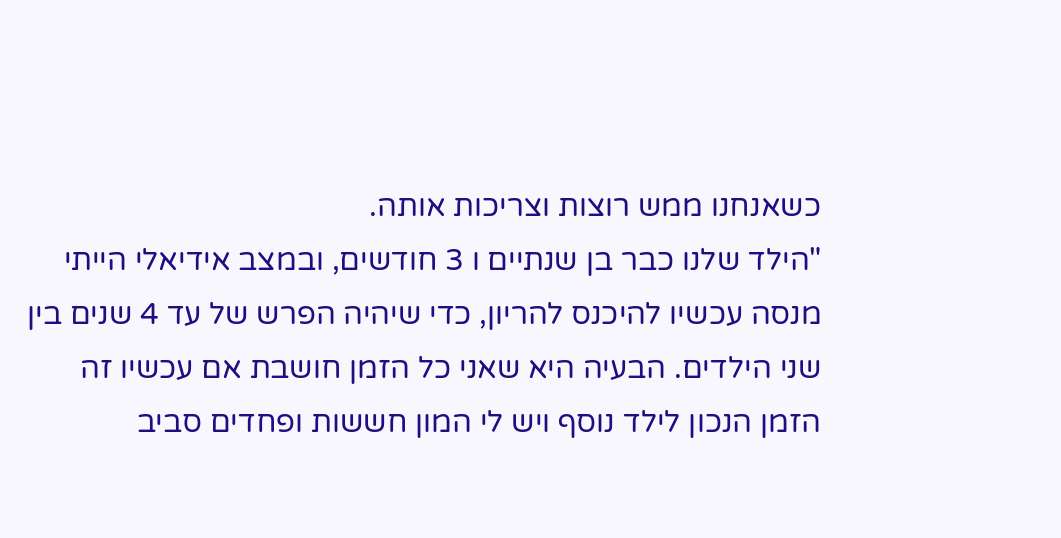כשאנחנו ממש רוצות וצריכות אותה.
"הילד שלנו כבר בן שנתיים ו 3 חודשים, ובמצב אידיאלי הייתי מנסה עכשיו להיכנס להריון, כדי שיהיה הפרש של עד 4 שנים בין שני הילדים. הבעיה היא שאני כל הזמן חושבת אם עכשיו זה הזמן הנכון לילד נוסף ויש לי המון חששות ופחדים סביב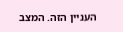העניין הזה. המצב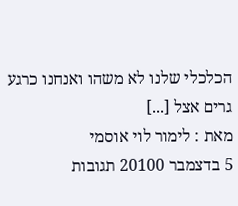הכלכלי שלנו לא משהו ואנחנו כרגע גרים אצל [...]
מאת : לימור לוי אוסמי
5 בדצמבר 20100 תגובות